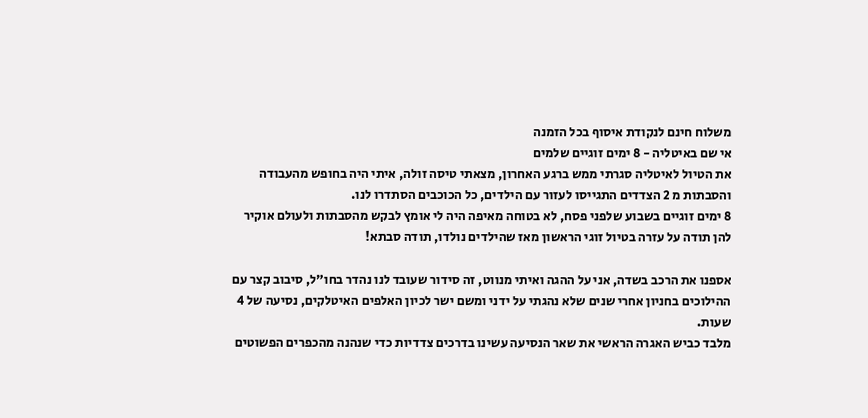משלוח חינם לנקודת איסוף בכל הזמנה
אי שם באיטליה - 8 ימים זוגיים שלמים
את הטיול לאיטליה סגרתי ממש ברגע האחרון, מצאתי טיסה זולה, איתי היה בחופש מהעבודה והסבתות מ 2 הצדדים התגייסו לעזור עם הילדים, כל הכוכבים הסתדרו לנו.
8 ימים זוגיים בשבוע שלפני פסח, לא בטוחה מאיפה היה לי אומץ לבקש מהסבתות ולעולם אוקיר להן תודה על עזרה בטיול זוגי הראשון מאז שהילדים נולדו, תודה סבתא!

אספנו את הרכב בשדה, אני על ההגה ואיתי מנווט, זה סידור שעובד לנו נהדר בחו"ל, סיבוב קצר עם ההילוכים בחניון אחרי שנים שלא נהגתי על ידני ומשם ישר לכיון האלפים האיטלקים, נסיעה של 4 שעות.
מלבד כביש האגרה הראשי את שאר הנסיעה עשינו בדרכים צדדיות כדי שנהנה מהכפרים הפשוטים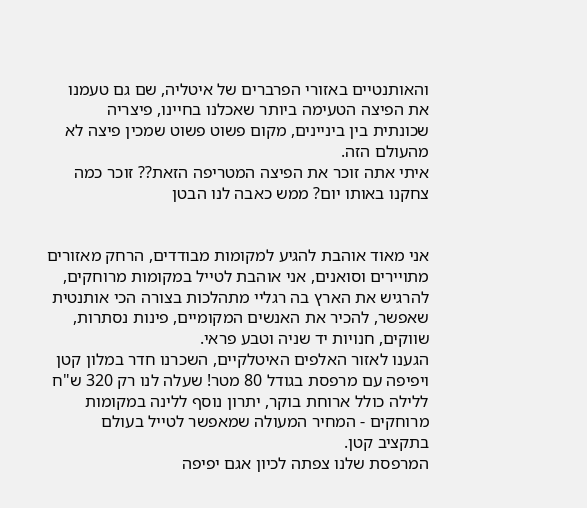והאותנטיים באזורי הפרברים של איטליה, שם גם טעמנו את הפיצה הטעימה ביותר שאכלנו בחיינו, פיצריה שכונתית בין ביניינים, מקום פשוט פשוט שמכין פיצה לא מהעולם הזה.
איתי אתה זוכר את הפיצה המטריפה הזאת?? זוכר כמה צחקנו באותו יום? ממש כאבה לנו הבטן


אני מאוד אוהבת להגיע למקומות מבודדים, הרחק מאזורים מתויירים וסואנים, אני אוהבת לטייל במקומות מרוחקים, להרגיש את הארץ בה רגליי מתהלכות בצורה הכי אותנטית שאפשר, להכיר את האנשים המקומיים, פינות נסתרות, שווקים, חנויות יד שניה וטבע פראי.
הגענו לאזור האלפים האיטלקיים, השכרנו חדר במלון קטן ויפיפה עם מרפסת בגודל 80 מטר! שעלה לנו רק 320 ש"ח ללילה כולל ארוחת בוקר, יתרון נוסף ללינה במקומות מרוחקים - המחיר המעולה שמאפשר לטייל בעולם בתקציב קטן.
המרפסת שלנו צפתה לכיון אגם יפיפה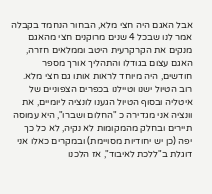אבל האגם היה חצי מלא, הבחור הנחמד בקבלה אמר לנו שבכל 4 שנים מרוקנים חצי מהאגם מנקים את הקרקרעית היטב וממלאים חזרה, האגם עצום בגודלו והתהליך אורך מספר חודשים, היה מיוחד לראות אותו גם חצי מלא.
רוב הטיול ישנו וטיילנו בכפרים הצפוניים של איטליה ובסוף הטיול הגענו לונציה ליומיים, את וונציה אני מגדירה כ "החלום ושברו", היא עמוסה תיירים ובחלק מהמקומות לא נקיה, לא כל כך יפה (כן יש יחודיות מסויימת) ובמקרים כאלו אני דוגלת ב"ללכת לאיבוד", אז הלכנו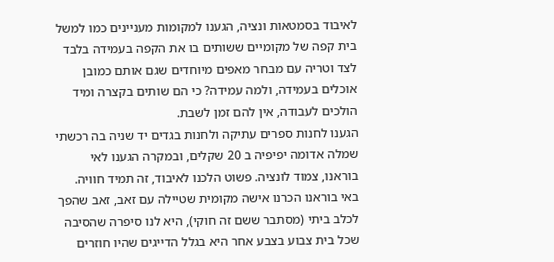לאיבוד בסמטאות ונציה, הגענו למקומות מעניינים כמו למשל בית קפה של מקומיים ששותים בו את הקפה בעמידה בלבד לצד וטריה עם מבחר מאפים מיוחדים שגם אותם כמובן אוכלים בעמידה, ולמה עמידה? כי הם שותים בקצרה ומיד הולכים לעבודה, אין להם זמן לשבת.
הגענו לחנות ספרים עתיקה ולחנות בגדים יד שניה בה רכשתי שמלה אדומה יפיפיה ב 20 שקלים, ובמקרה הגענו לאי בוראנו, צמוד לונציה. פשוט הלכנו לאיבוד, זה תמיד חוויה.
באי בוראנו הכרנו אישה מקומית שטיילה עם זאב, זאב שהפך לכלב ביתי (מסתבר ששם זה חוקי), היא לנו סיפרה שהסיבה שכל בית צבוע בצבע אחר היא בגלל הדייגים שהיו חוזרים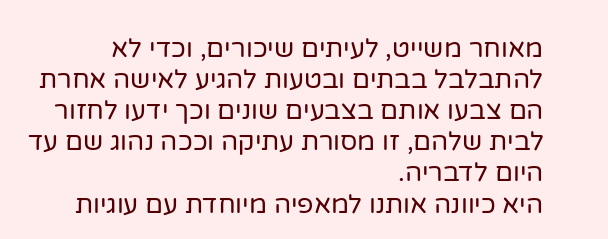מאוחר משייט, לעיתים שיכורים, וכדי לא להתבלבל בבתים ובטעות להגיע לאישה אחרת הם צבעו אותם בצבעים שונים וכך ידעו לחזור לבית שלהם, זו מסורת עתיקה וככה נהוג שם עד היום לדבריה.
היא כיוונה אותנו למאפיה מיוחדת עם עוגיות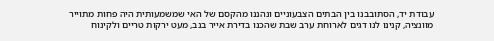עבודת יד, הסתובבנו בין הבתים הצבעוניים ונהננו מהקסם של האי שמשמעותית היה פחות מתוייר מוונציה, קנינו לנו דגים לארוחת ערב שבת שהכנו בדירת אייר בנב, מעט ירקות טריים ולקינוח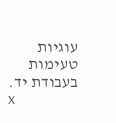עוגיות טעימות בעבודת יד.
x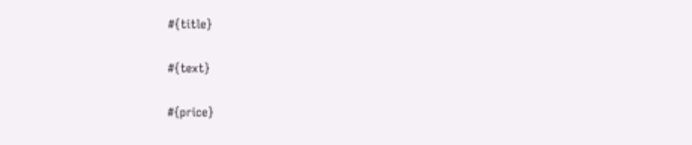#{title}

#{text}

#{price}